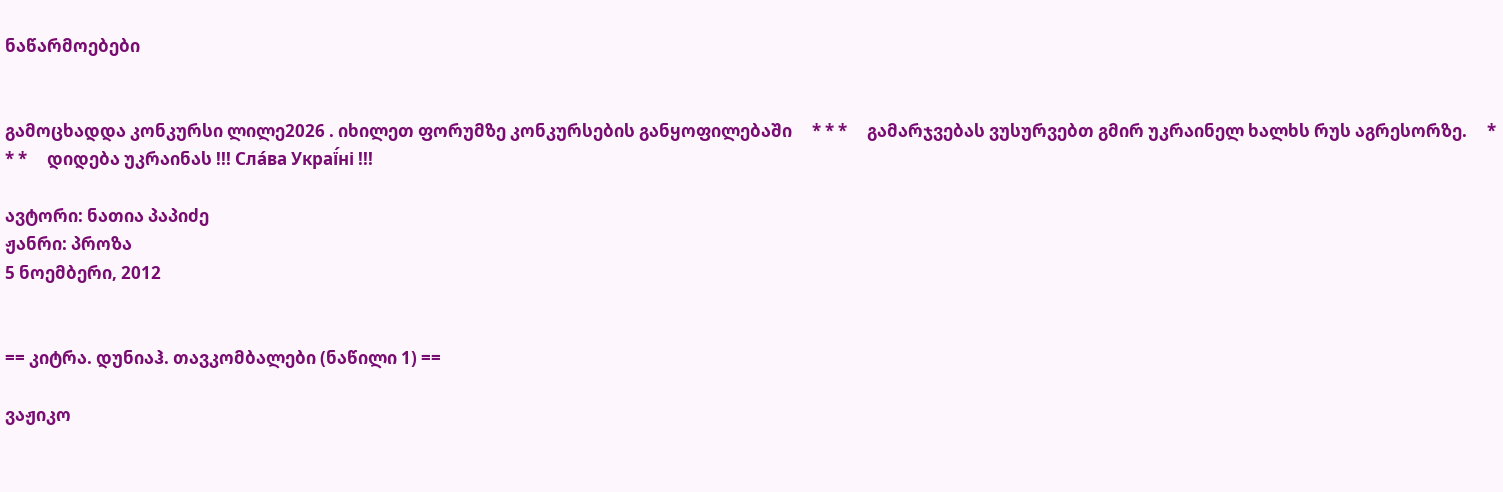ნაწარმოებები


გამოცხადდა კონკურსი ლილე2026 . იხილეთ ფორუმზე კონკურსების განყოფილებაში     * * *     გამარჯვებას ვუსურვებთ გმირ უკრაინელ ხალხს რუს აგრესორზე.     * * *     დიდება უკრაინას !!! Сла́ва Украї́ні !!!

ავტორი: ნათია პაპიძე
ჟანრი: პროზა
5 ნოემბერი, 2012


== კიტრა. დუნიაჰ. თავკომბალები (ნაწილი 1) ==

ვაჟიკო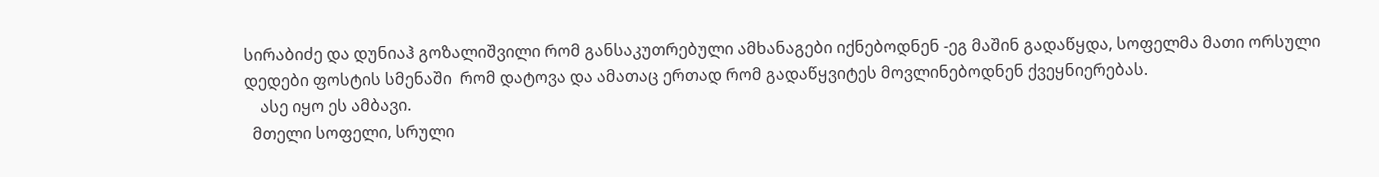სირაბიძე და დუნიაჰ გოზალიშვილი რომ განსაკუთრებული ამხანაგები იქნებოდნენ -ეგ მაშინ გადაწყდა, სოფელმა მათი ორსული დედები ფოსტის სმენაში  რომ დატოვა და ამათაც ერთად რომ გადაწყვიტეს მოვლინებოდნენ ქვეყნიერებას.
    ასე იყო ეს ამბავი.
  მთელი სოფელი, სრული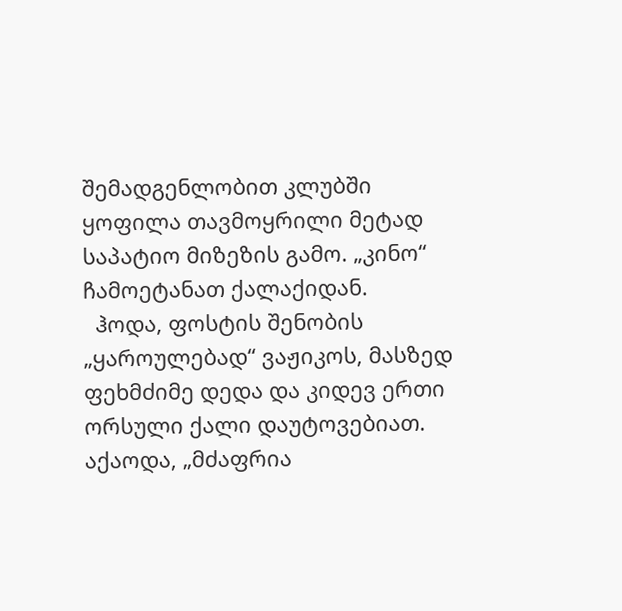შემადგენლობით კლუბში ყოფილა თავმოყრილი მეტად საპატიო მიზეზის გამო. „კინო“ ჩამოეტანათ ქალაქიდან.
  ჰოდა, ფოსტის შენობის „ყაროულებად“ ვაჟიკოს, მასზედ ფეხმძიმე დედა და კიდევ ერთი ორსული ქალი დაუტოვებიათ. აქაოდა, „მძაფრია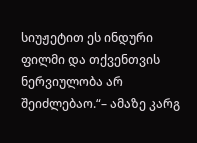სიუჟეტით ეს ინდური ფილმი და თქვენთვის ნერვიულობა არ შეიძლებაო.“– ამაზე კარგ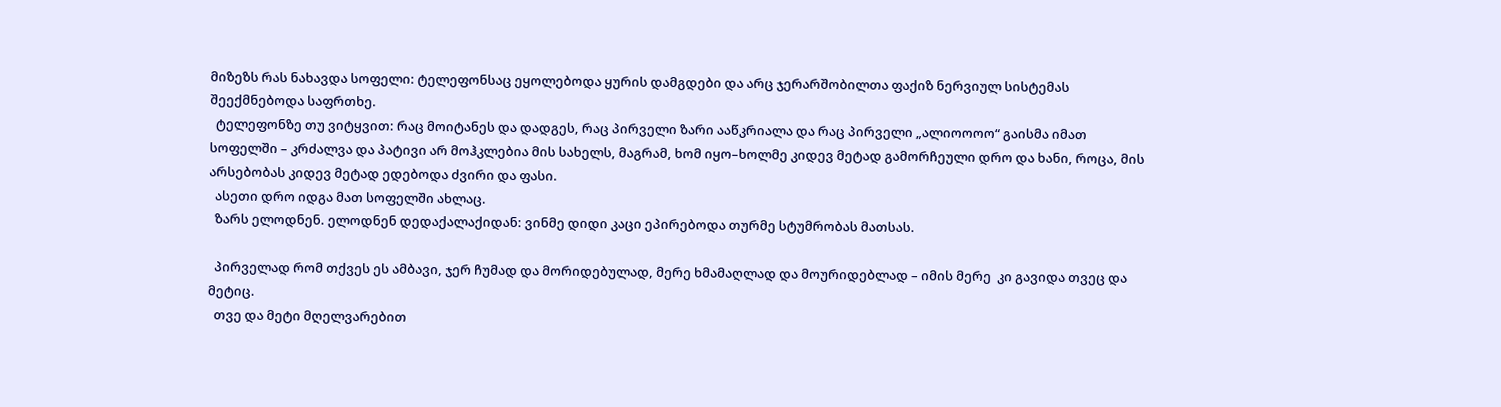მიზეზს რას ნახავდა სოფელი: ტელეფონსაც ეყოლებოდა ყურის დამგდები და არც ჯერარშობილთა ფაქიზ ნერვიულ სისტემას შეექმნებოდა საფრთხე.
  ტელეფონზე თუ ვიტყვით: რაც მოიტანეს და დადგეს, რაც პირველი ზარი ააწკრიალა და რაც პირველი „ალიოოოო“ გაისმა იმათ სოფელში – კრძალვა და პატივი არ მოჰკლებია მის სახელს, მაგრამ, ხომ იყო–ხოლმე კიდევ მეტად გამორჩეული დრო და ხანი, როცა, მის არსებობას კიდევ მეტად ედებოდა ძვირი და ფასი.
  ასეთი დრო იდგა მათ სოფელში ახლაც.
  ზარს ელოდნენ. ელოდნენ დედაქალაქიდან: ვინმე დიდი კაცი ეპირებოდა თურმე სტუმრობას მათსას.

  პირველად რომ თქვეს ეს ამბავი, ჯერ ჩუმად და მორიდებულად, მერე ხმამაღლად და მოურიდებლად – იმის მერე  კი გავიდა თვეც და მეტიც.
  თვე და მეტი მღელვარებით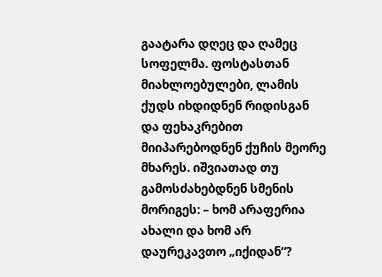გაატარა დღეც და ღამეც სოფელმა. ფოსტასთან მიახლოებულები, ლამის ქუდს იხდიდნენ რიდისგან და ფეხაკრებით მიიპარებოდნენ ქუჩის მეორე მხარეს. იშვიათად თუ გამოსძახებდნენ სმენის მორიგეს: – ხომ არაფერია ახალი და ხომ არ დაურეკავთო „იქიდან“?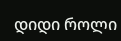დიდი როლი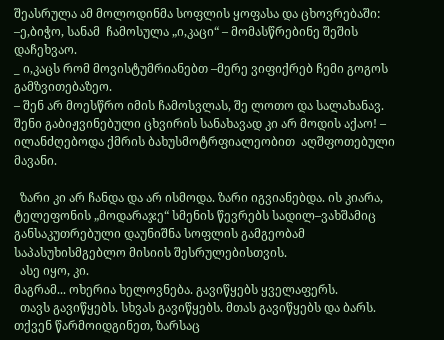შეასრულა ამ მოლოდინმა სოფლის ყოფასა და ცხოვრებაში:
–ე,ბიჭო, სანამ  ჩამოსულა „ი,კაცი“ – მომასწრებინე შეშის დაჩეხვაო.
_ ი,კაცს რომ მოვისტუმრიანებთ –მერე ვიფიქრებ ჩემი გოგოს გამზვითებაზეო.
– შენ არ მოესწრო იმის ჩამოსვლას, შე ლოთო და სალახანავ. შენი გაბიჟვინებული ცხვირის სანახავად კი არ მოდის აქაო! – ილანძღებოდა ქმრის ბახუსმოტრფიალეობით  აღშფოთებული მავანი.

  ზარი კი არ ჩანდა და არ ისმოდა. ზარი იგვიანებდა. ის კიარა, ტელეფონის „მოდარაჯე“ სმენის წევრებს სადილ–ვახშამიც განსაკუთრებული დაუნიშნა სოფლის გამგეობამ  საპასუხისმგებლო მისიის შესრულებისთვის.
  ასე იყო, კი.
მაგრამ... ოხერია ხელოვნება. გავიწყებს ყველაფერს.
  თავს გავიწყებს. სხვას გავიწყებს. მთას გავიწყებს და ბარს.
თქვენ წარმოიდგინეთ, ზარსაც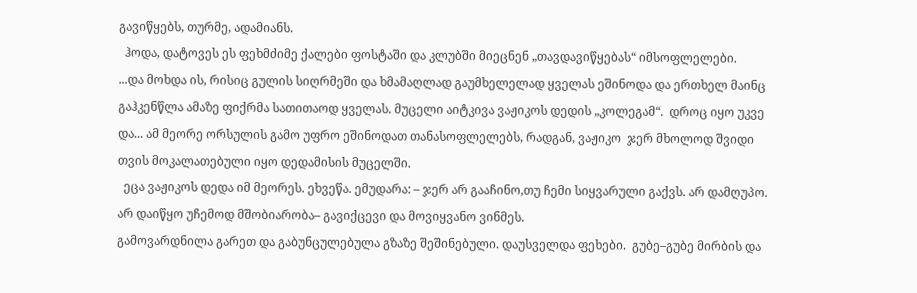გავიწყებს, თურმე, ადამიანს.
  ჰოდა, დატოვეს ეს ფეხმძიმე ქალები ფოსტაში და კლუბში მიეცნენ „თავდავიწყებას“ იმსოფლელები.
...და მოხდა ის, რისიც გულის სიღრმეში და ხმამაღლად გაუმხელელად ყველას ეშინოდა და ერთხელ მაინც გაჰკენწლა ამაზე ფიქრმა სათითაოდ ყველას. მუცელი აიტკივა ვაჟიკოს დედის „კოლეგამ“.  დროც იყო უკვე და... ამ მეორე ორსულის გამო უფრო ეშინოდათ თანასოფლელებს, რადგან, ვაჟიკო  ჯერ მხოლოდ შვიდი თვის მოკალათებული იყო დედამისის მუცელში.
  ეცა ვაჟიკოს დედა იმ მეორეს. ეხვეწა. ემუდარა: – ჯერ არ გააჩინო,თუ ჩემი სიყვარული გაქვს. არ დამღუპო. არ დაიწყო უჩემოდ მშობიარობა– გავიქცევი და მოვიყვანო ვინმეს.
გამოვარდნილა გარეთ და გაბუნცულებულა გზაზე შეშინებული. დაუსველდა ფეხები.  გუბე–გუბე მირბის და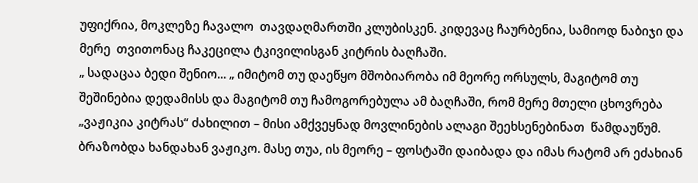უფიქრია, მოკლეზე ჩავალო  თავდაღმართში კლუბისკენ. კიდევაც ჩაურბენია, სამიოდ ნაბიჯი და მერე  თვითონაც ჩაკეცილა ტკივილისგან კიტრის ბაღჩაში.
„ სადაცაა ბედი შენიო... „ იმიტომ თუ დაეწყო მშობიარობა იმ მეორე ორსულს, მაგიტომ თუ შეშინებია დედამისს და მაგიტომ თუ ჩამოგორებულა ამ ბაღჩაში, რომ მერე მთელი ცხოვრება  „ვაჟიკია კიტრას“ ძახილით – მისი ამქვეყნად მოვლინების ალაგი შეეხსენებინათ  წამდაუწუმ.
ბრაზობდა ხანდახან ვაჟიკო. მასე თუა, ის მეორე – ფოსტაში დაიბადა და იმას რატომ არ ეძახიან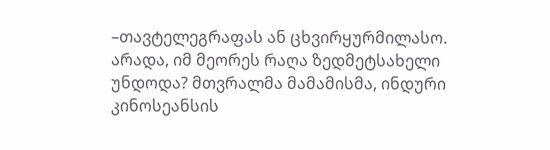–თავტელეგრაფას ან ცხვირყურმილასო. არადა, იმ მეორეს რაღა ზედმეტსახელი უნდოდა? მთვრალმა მამამისმა, ინდური კინოსეანსის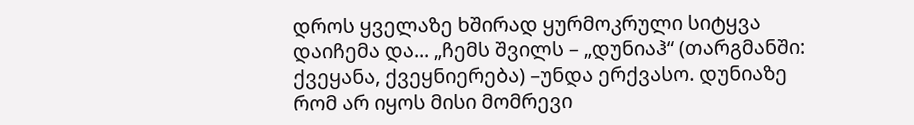დროს ყველაზე ხშირად ყურმოკრული სიტყვა დაიჩემა და... „ჩემს შვილს – „დუნიაჰ“ (თარგმანში: ქვეყანა, ქვეყნიერება) –უნდა ერქვასო. დუნიაზე რომ არ იყოს მისი მომრევი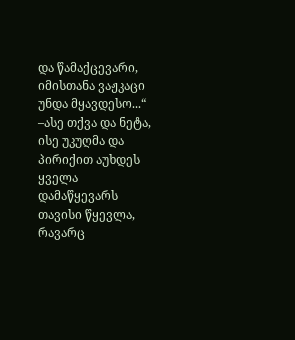და წამაქცევარი, იმისთანა ვაჟკაცი უნდა მყავდესო...“ –ასე თქვა და ნეტა, ისე უკუღმა და პირიქით აუხდეს ყველა დამაწყევარს თავისი წყევლა, რავარც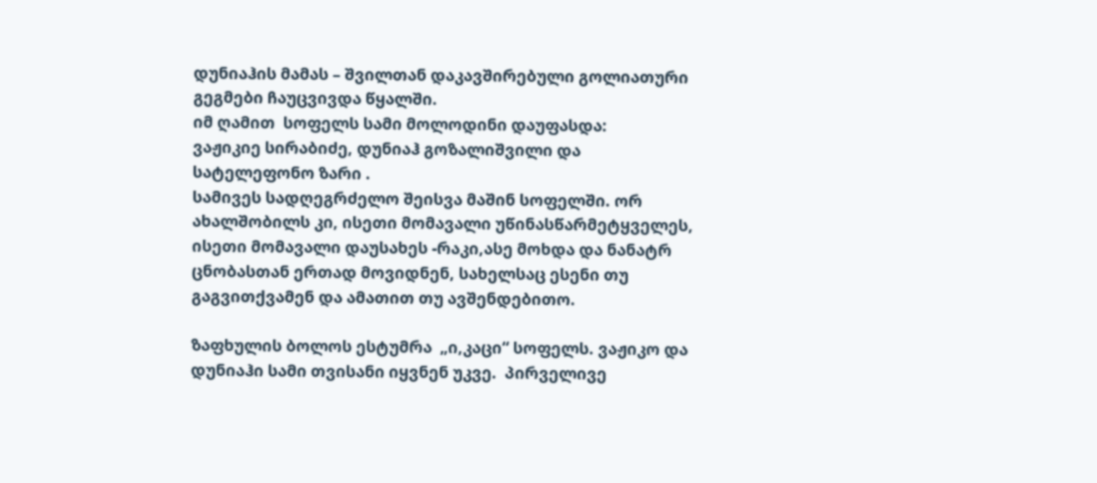დუნიაჰის მამას – შვილთან დაკავშირებული გოლიათური გეგმები ჩაუცვივდა წყალში.
იმ ღამით  სოფელს სამი მოლოდინი დაუფასდა:
ვაჟიკიე სირაბიძე, დუნიაჰ გოზალიშვილი და სატელეფონო ზარი .
სამივეს სადღეგრძელო შეისვა მაშინ სოფელში. ორ ახალშობილს კი, ისეთი მომავალი უწინასწარმეტყველეს, ისეთი მომავალი დაუსახეს -რაკი,ასე მოხდა და ნანატრ ცნობასთან ერთად მოვიდნენ, სახელსაც ესენი თუ გაგვითქვამენ და ამათით თუ ავშენდებითო.

ზაფხულის ბოლოს ესტუმრა  „ი,კაცი“ სოფელს. ვაჟიკო და დუნიაჰი სამი თვისანი იყვნენ უკვე.  პირველივე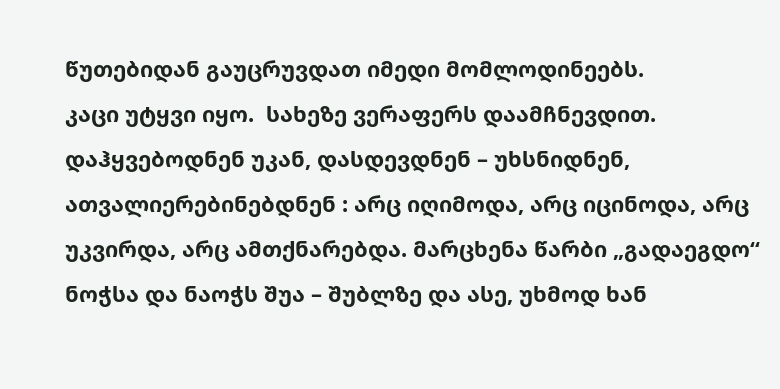წუთებიდან გაუცრუვდათ იმედი მომლოდინეებს.
კაცი უტყვი იყო.  სახეზე ვერაფერს დაამჩნევდით.  დაჰყვებოდნენ უკან, დასდევდნენ – უხსნიდნენ, ათვალიერებინებდნენ : არც იღიმოდა, არც იცინოდა, არც უკვირდა, არც ამთქნარებდა. მარცხენა წარბი „გადაეგდო“ ნოჭსა და ნაოჭს შუა – შუბლზე და ასე, უხმოდ ხან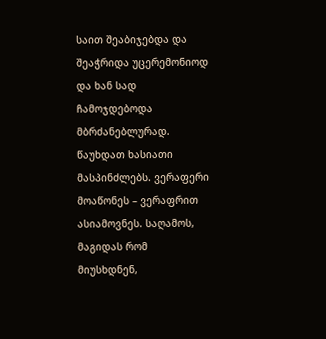საით შეაბიჯებდა და შეაჭრიდა უცერემონიოდ და ხან სად ჩამოჯდებოდა მბრძანებლურად. წაუხდათ ხასიათი მასპინძლებს. ვერაფერი მოაწონეს – ვერაფრით ასიამოვნეს. საღამოს, მაგიდას რომ მიუსხდნენ,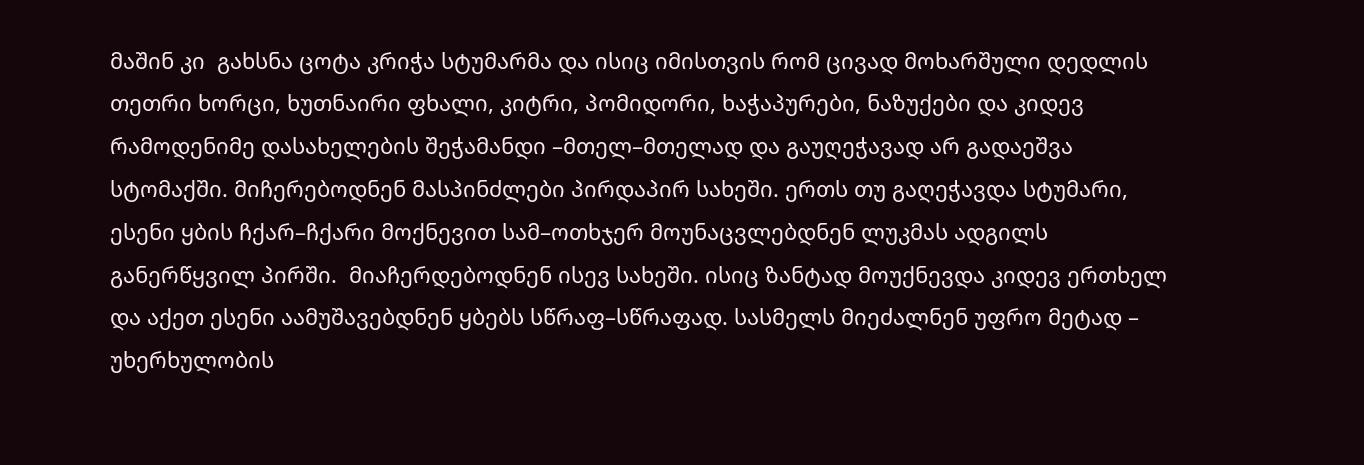მაშინ კი  გახსნა ცოტა კრიჭა სტუმარმა და ისიც იმისთვის რომ ცივად მოხარშული დედლის თეთრი ხორცი, ხუთნაირი ფხალი, კიტრი, პომიდორი, ხაჭაპურები, ნაზუქები და კიდევ რამოდენიმე დასახელების შეჭამანდი –მთელ–მთელად და გაუღეჭავად არ გადაეშვა სტომაქში. მიჩერებოდნენ მასპინძლები პირდაპირ სახეში. ერთს თუ გაღეჭავდა სტუმარი, ესენი ყბის ჩქარ–ჩქარი მოქნევით სამ–ოთხჯერ მოუნაცვლებდნენ ლუკმას ადგილს განერწყვილ პირში.  მიაჩერდებოდნენ ისევ სახეში. ისიც ზანტად მოუქნევდა კიდევ ერთხელ და აქეთ ესენი აამუშავებდნენ ყბებს სწრაფ–სწრაფად. სასმელს მიეძალნენ უფრო მეტად – უხერხულობის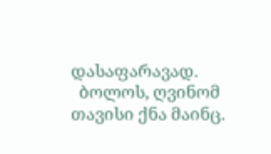დასაფარავად.
  ბოლოს, ღვინომ თავისი ქნა მაინც.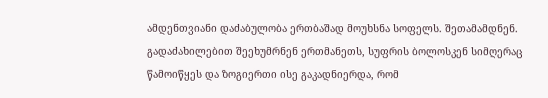ამდენთვიანი დაძაბულობა ერთბაშად მოუხსნა სოფელს. შეთამამდნენ. გადაძახილებით შეეხუმრნენ ერთმანეთს, სუფრის ბოლოსკენ სიმღერაც წამოიწყეს და ზოგიერთი ისე გაკადნიერდა, რომ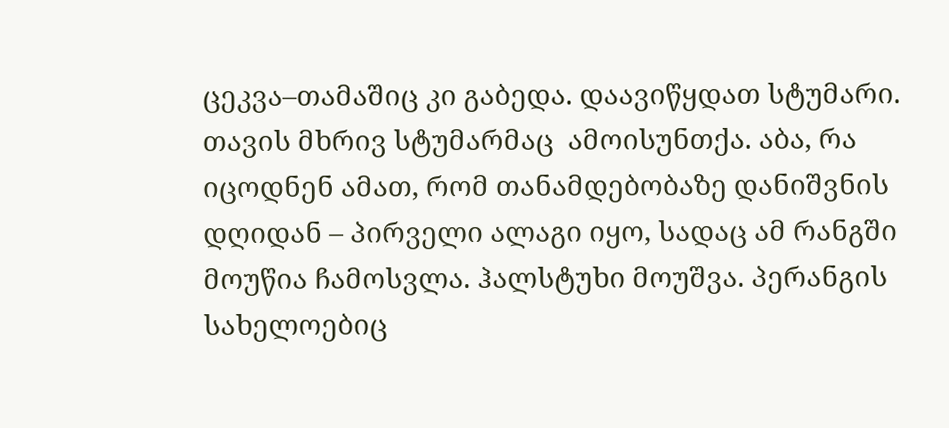ცეკვა–თამაშიც კი გაბედა. დაავიწყდათ სტუმარი.
თავის მხრივ სტუმარმაც  ამოისუნთქა. აბა, რა იცოდნენ ამათ, რომ თანამდებობაზე დანიშვნის დღიდან – პირველი ალაგი იყო, სადაც ამ რანგში მოუწია ჩამოსვლა. ჰალსტუხი მოუშვა. პერანგის სახელოებიც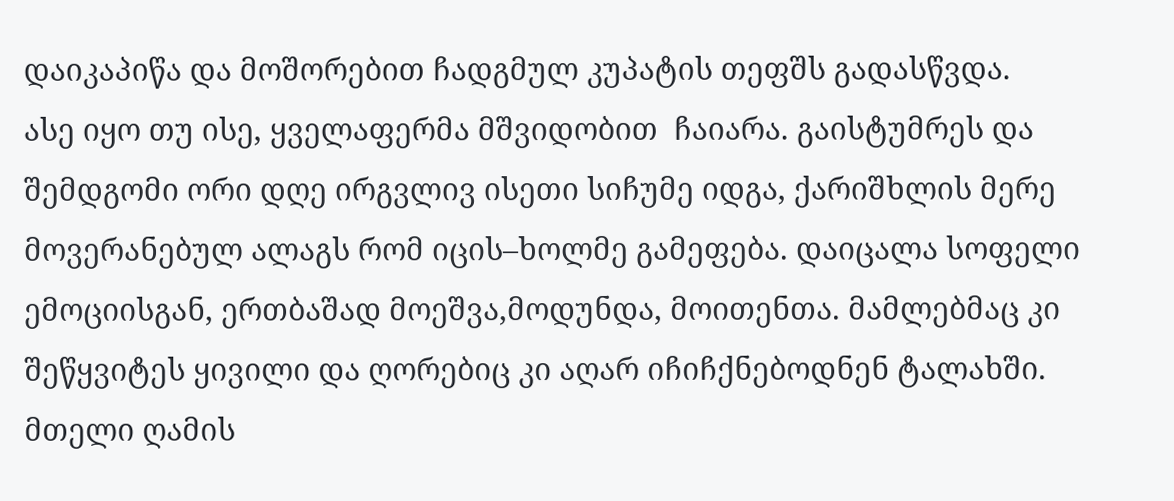დაიკაპიწა და მოშორებით ჩადგმულ კუპატის თეფშს გადასწვდა.
ასე იყო თუ ისე, ყველაფერმა მშვიდობით  ჩაიარა. გაისტუმრეს და შემდგომი ორი დღე ირგვლივ ისეთი სიჩუმე იდგა, ქარიშხლის მერე მოვერანებულ ალაგს რომ იცის–ხოლმე გამეფება. დაიცალა სოფელი ემოციისგან, ერთბაშად მოეშვა,მოდუნდა, მოითენთა. მამლებმაც კი შეწყვიტეს ყივილი და ღორებიც კი აღარ იჩიჩქნებოდნენ ტალახში. მთელი ღამის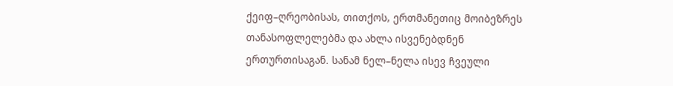ქეიფ–ღრეობისას, თითქოს, ერთმანეთიც მოიბეზრეს  თანასოფლელებმა და ახლა ისვენებდნენ ერთურთისაგან. სანამ ნელ–ნელა ისევ ჩვეული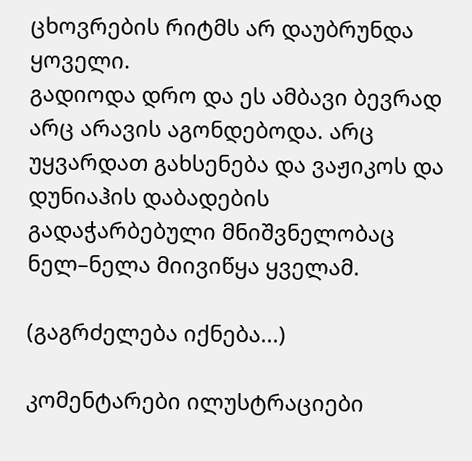ცხოვრების რიტმს არ დაუბრუნდა ყოველი.
გადიოდა დრო და ეს ამბავი ბევრად არც არავის აგონდებოდა. არც უყვარდათ გახსენება და ვაჟიკოს და დუნიაჰის დაბადების გადაჭარბებული მნიშვნელობაც ნელ–ნელა მიივიწყა ყველამ.

(გაგრძელება იქნება...)

კომენტარები ილუსტრაციები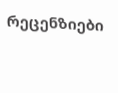რეცენზიები